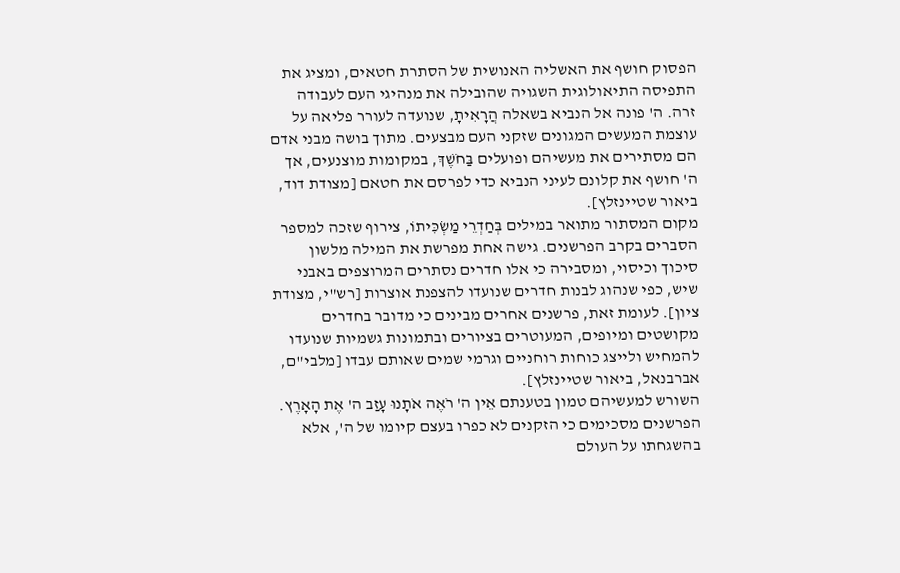הפסוק חושף את האשליה האנושית של הסתרת חטאים, ומציג את התפיסה התיאולוגית השגויה שהובילה את מנהיגי העם לעבודה זרה. ה' פונה אל הנביא בשאלה הֲרָאִיתָ, שנועדה לעורר פליאה על עוצמת המעשים המגונים שזקני העם מבצעים. מתוך בושה מבני אדם הם מסתירים את מעשיהם ופועלים בַּחֹשֶׁךְ, במקומות מוצנעים, אך ה' חושף את קלונם לעיני הנביא כדי לפרסם את חטאם [מצודת דוד, ביאור שטיינזלץ].
מקום המסתור מתואר במילים בְּחַדְרֵי מַשְׂכִּיתוֹ, צירוף שזכה למספר הסברים בקרב הפרשנים. גישה אחת מפרשת את המילה מלשון סיכוך וכיסוי, ומסבירה כי אלו חדרים נסתרים המרוצפים באבני שיש, כפי שנהוג לבנות חדרים שנועדו להצפנת אוצרות [רש"י, מצודת ציון]. לעומת זאת, פרשנים אחרים מבינים כי מדובר בחדרים מקושטים ומיופים, המעוטרים בציורים ובתמונות גשמיות שנועדו להמחיש ולייצג כוחות רוחניים וגרמי שמים שאותם עבדו [מלבי"ם, אברבנאל, ביאור שטיינזלץ].
השורש למעשיהם טמון בטענתם אֵין ה' רֹאֶה אֹתָנוּ עָזַב ה' אֶת הָאָרֶץ. הפרשנים מסכימים כי הזקנים לא כפרו בעצם קיומו של ה', אלא בהשגחתו על העולם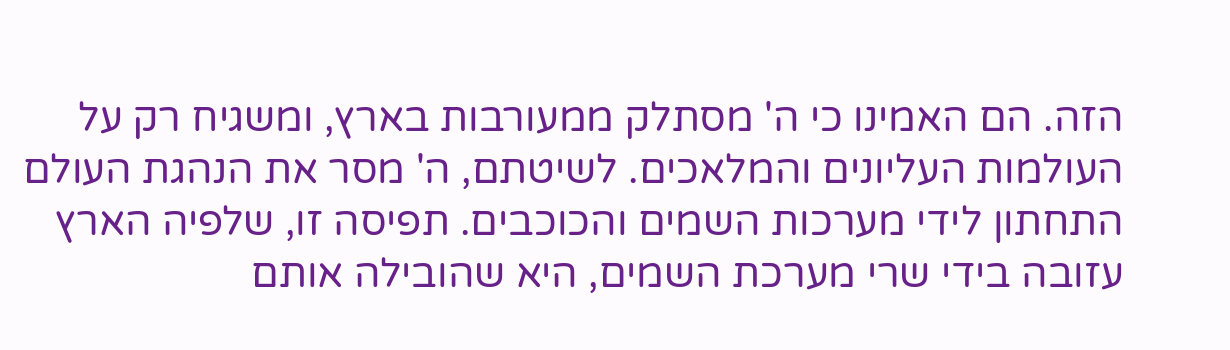הזה. הם האמינו כי ה' מסתלק ממעורבות בארץ, ומשגיח רק על העולמות העליונים והמלאכים. לשיטתם, ה' מסר את הנהגת העולם התחתון לידי מערכות השמים והכוכבים. תפיסה זו, שלפיה הארץ עזובה בידי שרי מערכת השמים, היא שהובילה אותם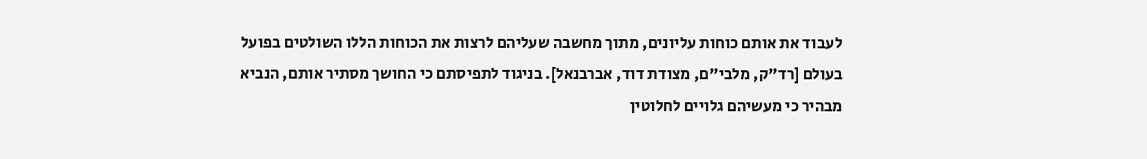לעבוד את אותם כוחות עליונים, מתוך מחשבה שעליהם לרצות את הכוחות הללו השולטים בפועל בעולם [רד"ק, מלבי"ם, מצודת דוד, אברבנאל]. בניגוד לתפיסתם כי החושך מסתיר אותם, הנביא מבהיר כי מעשיהם גלויים לחלוטין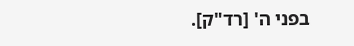בפני ה' [רד"ק].